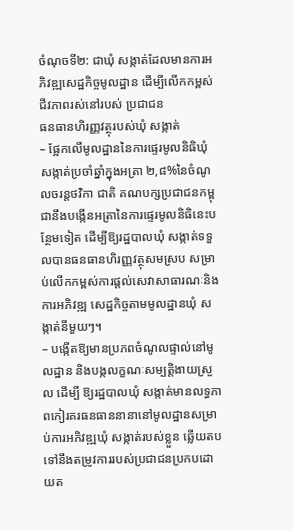ចំណុចទី២: ជាឃុំ សង្កាត់ដែលមានការអភិវឌ្ឍសេដ្ឋកិច្ចមូលដ្ឋាន ដើម្បីលើកកម្ពស់ជីវភាពរស់នៅរបស់ ប្រជាជន
ធនធានហិរញ្ញវត្ថុរបស់ឃុំ សង្កាត់
– ផ្អែកលើមូលដ្ឋាននៃការផ្ទេរមូលនិធិឃុំ សង្កាត់ប្រចាំឆ្នាំក្នុងអត្រា ២,៨%នៃចំណូលចរន្តថវិកា ជាតិ គណបក្សប្រជាជនកម្ពុជានឹងបង្កើនអត្រានៃការផ្ទេរមូលនិធិនេះបន្ថែមទៀត ដើម្បីឱ្យរដ្ឋបាលឃុំ សង្កាត់ទទួលបានធនធានហិរញ្ញវត្ថុសមស្រប សម្រាប់លើកកម្ពស់ការផ្តល់សេវាសាធារណៈនិងការអភិវឌ្ឍ សេដ្ឋកិច្ចតាមមូលដ្ឋានឃុំ សង្កាត់នីមួយៗ។
– បង្កើតឱ្យមានប្រភពចំណូលផ្ទាល់នៅមូលដ្ឋាន និងបង្កលក្ខណៈសម្បត្តិងាយស្រួល ដើម្បី ឱ្យរដ្ឋបាលឃុំ សង្កាត់មានលទ្ធភាពកៀរគរធនធាននានានៅមូលដ្ឋានសម្រាប់ការអភិវឌ្ឍឃុំ សង្កាត់របស់ខ្លួន ឆ្លើយតបទៅនឹងតម្រូវការរបស់ប្រជាជនប្រកបដោយត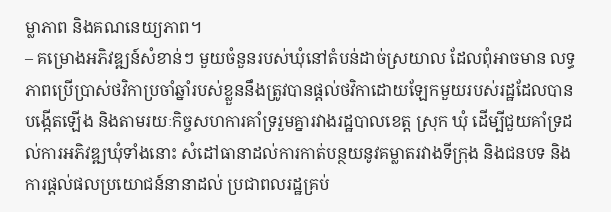ម្លាភាព និងគណនេយ្យភាព។
– គម្រោងអភិវឌ្ឍន៍សំខាន់ៗ មួយចំនួនរបស់ឃុំនៅតំបន់ដាច់ស្រយាល ដែលពុំអាចមាន លទ្ធ ភាពប្រើប្រាស់ថវិកាប្រចាំឆ្នាំរបស់ខ្លួននឹងត្រូវបានផ្តល់ថវិកាដោយឡែកមួយរបស់រដ្ឋដែលបានបង្កើតឡើង និងតាមរយៈកិច្ចសហការគាំទ្ររួមគ្នារវាងរដ្ឋបាលខេត្ត ស្រុក ឃុំ ដើម្បីជួយគាំទ្រដល់ការអភិវឌ្ឍឃុំទាំងនោះ សំដៅធានាដល់ការកាត់បន្ថយនូវគម្លាតរវាងទីក្រុង និងជនបទ និងការផ្តល់ផលប្រយោជន៍នានាដល់ ប្រជាពលរដ្ឋគ្រប់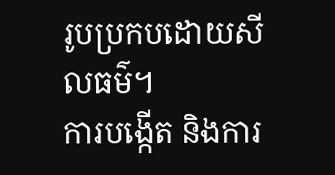រូបប្រកបដោយសីលធម៌។
ការបង្កើត និងការ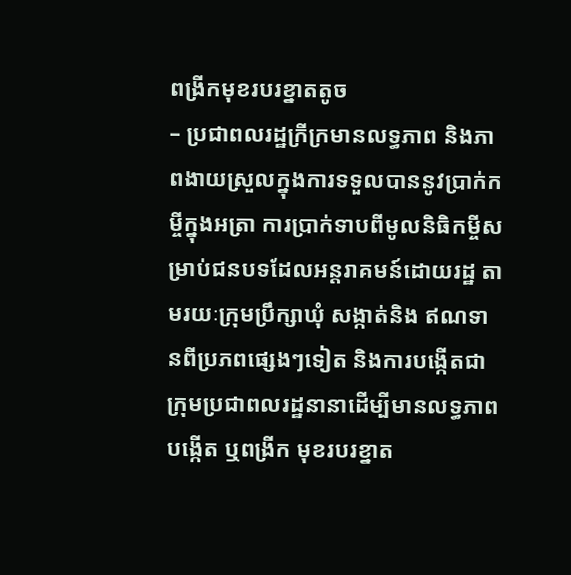ពង្រីកមុខរបរខ្នាតតូច
– ប្រជាពលរដ្ឋក្រីក្រមានលទ្ធភាព និងភាពងាយស្រួលក្នុងការទទួលបាននូវប្រាក់កម្ចីក្នុងអត្រា ការប្រាក់ទាបពីមូលនិធិកម្ចីសម្រាប់ជនបទដែលអន្តរាគមន៍ដោយរដ្ឋ តាមរយៈក្រុមប្រឹក្សាឃុំ សង្កាត់និង ឥណទានពីប្រភពផ្សេងៗទៀត និងការបង្កើតជាក្រុមប្រជាពលរដ្ឋនានាដើម្បីមានលទ្ធភាពបង្កើត ឬពង្រីក មុខរបរខ្នាត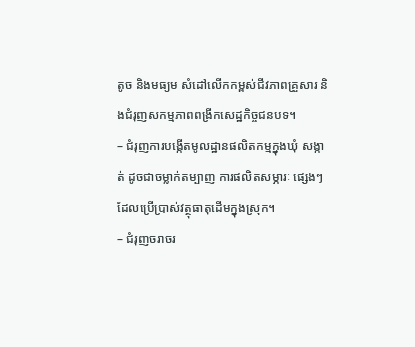តូច និងមធ្យម សំដៅលើកកម្ពស់ជីវភាពគ្រួសារ និងជំរុញសកម្មភាពពង្រីកសេដ្ឋកិច្ចជនបទ។
– ជំរុញការបង្កើតមូលដ្ឋានផលិតកម្មក្នុងឃុំ សង្កាត់ ដូចជាចម្លាក់តម្បាញ ការផលិតសម្ភារៈ ផ្សេងៗដែលប្រើប្រាស់វត្ថុធាតុដើមក្នុងស្រុក។
– ជំរុញចរាចរ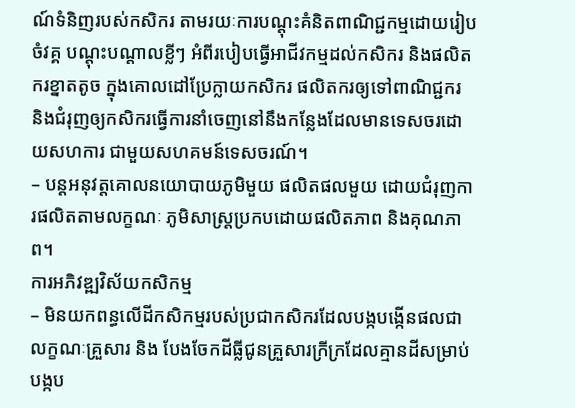ណ៍ទំនិញរបស់កសិករ តាមរយៈការបណ្តុះគំនិតពាណិជ្ជកម្មដោយរៀប ចំវគ្គ បណ្តុះបណ្តាលខ្លីៗ អំពីរបៀបធ្វើអាជីវកម្មដល់កសិករ និងផលិតករខ្នាតតូច ក្នុងគោលដៅប្រែក្លាយកសិករ ផលិតករឲ្យទៅពាណិជ្ជករ និងជំរុញឲ្យកសិករធ្វើការនាំចេញនៅនឹងកន្លែងដែលមានទេសចរដោយសហការ ជាមួយសហគមន៍ទេសចរណ៍។
– បន្តអនុវត្តគោលនយោបាយភូមិមួយ ផលិតផលមួយ ដោយជំរុញការផលិតតាមលក្ខណៈ ភូមិសាស្រ្តប្រកបដោយផលិតភាព និងគុណភាព។
ការអភិវឌ្ឍវិស័យកសិកម្ម
– មិនយកពន្ធលើដីកសិកម្មរបស់ប្រជាកសិករដែលបង្កបង្កើនផលជាលក្ខណៈគ្រួសារ និង បែងចែកដីធ្លីជូនគ្រួសារក្រីក្រដែលគ្មានដីសម្រាប់បង្កប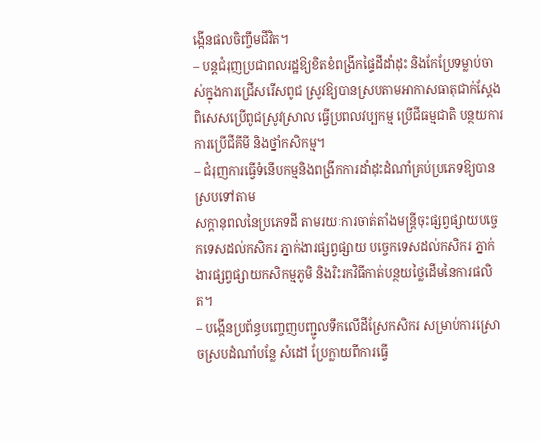ង្កើនផលចិញ្ចឹមជីវិត។
– បន្តជំរុញប្រជាពលរដ្ឋឱ្យខិតខំពង្រីកផ្ទៃដីដាំដុះ និងកែប្រែទម្លាប់ចាស់ក្នុងការជ្រើសរើសពូជ ស្រូវឱ្យបានស្របតាមអាកាសធាតុជាក់ស្តែងពិសេសប្រើពូជស្រូវស្រាល ធ្វើប្រពលវប្បកម្ម ប្រើជីធម្មជាតិ បន្ថយការការប្រើជីគីមី និងថ្នាំកសិកម្ម។
– ជំរុញការធ្វើទំនើបកម្មនិងពង្រីកការដាំដុះដំណាំគ្រប់ប្រភេទឱ្យបានស្របទៅតាម
សក្តានុពលនៃប្រភេទដី តាមរយៈការចាត់តាំងមន្រ្តីចុះផ្សព្វផ្សាយបច្ចេកទេសដល់កសិករ ភ្នាក់ងារផ្សព្វផ្សាយ បច្ចេកទេសដល់កសិករ ភ្នាក់ងារផ្សព្វផ្សាយកសិកម្មភូមិ និងរិះរកវិធីកាត់បន្ថយថ្លៃដើមនៃការផលិត។
– បង្កើនប្រព័ន្ធបញ្ចេញបញ្ជូលទឹកលើដីស្រែកសិករ សម្រាប់ការស្រោចស្របដំណាំបន្លែ សំដៅ ប្រែក្លាយពីការធ្វើ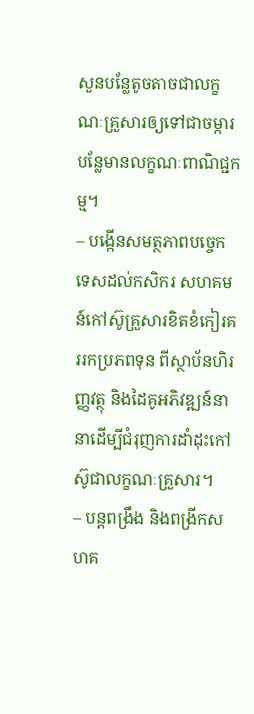សួនបន្លែតូចតាចជាលក្ខណៈគ្រួសារឲ្យទៅជាចម្ការបន្លែមានលក្ខណៈពាណិជ្ជកម្ម។
– បង្កើនសមត្ថភាពបច្ចេកទេសដល់កសិករ សហគមន៍កៅស៊ូគ្រួសារខិតខំកៀរគររកប្រភពទុន ពីស្ថាប័នហិរញ្ញវត្ថុ និងដៃគូអភិវឌ្ឍន៍នានាដើម្បីជំរុញការដាំដុះកៅស៊ូជាលក្ខណៈគ្រួសារ។
– បន្តពង្រឹង និងពង្រីកសហគ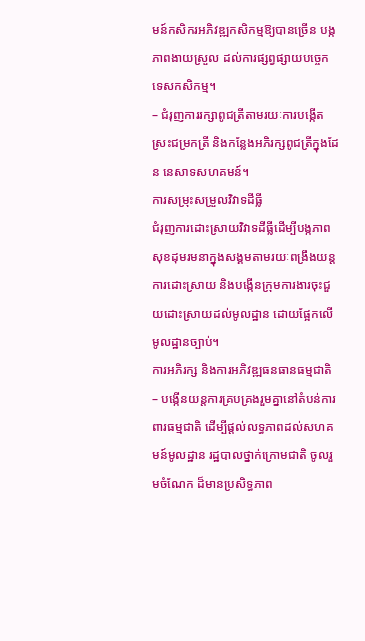មន៍កសិករអភិវឌ្ឍកសិកម្មឱ្យបានច្រើន បង្កភាពងាយស្រួល ដល់ការផ្សព្វផ្សាយបច្ចេកទេសកសិកម្ម។
– ជំរុញការរក្សាពូជត្រីតាមរយៈការបង្កើតស្រះជម្រកត្រី និងកន្លែងអភិរក្សពូជត្រីក្នុងដែន នេសាទសហគមន៍។
ការសម្រុះសម្រួលវិវាទដីធ្លី
ជំរុញការដោះស្រាយវិវាទដីធ្លីដើម្បីបង្កភាពសុខដុមរមនាក្នុងសង្គមតាមរយៈពង្រឹងយន្តការដោះស្រាយ និងបង្កើនក្រុមការងារចុះជួយដោះស្រាយដល់មូលដ្ឋាន ដោយផ្អែកលើមូលដ្ឋានច្បាប់។
ការអភិរក្ស និងការអភិវឌ្ឍធនធានធម្មជាតិ
– បង្កើនយន្តការគ្របគ្រងរួមគ្នានៅតំបន់ការពារធម្មជាតិ ដើម្បីផ្តល់លទ្ធភាពដល់សហគមន៍មូលដ្ឋាន រដ្ឋបាលថ្នាក់ក្រោមជាតិ ចូលរួមចំណែក ដ៏មានប្រសិទ្ធភាព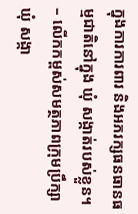ក្នុងការការពារ និងអភរក្សធនធានធម្មជាតិនៅក្នុង ឃុំ សង្កាត់របស់ខ្លួន។
– លើកកម្ពស់សមត្ថភាពក្រុមប្រឹក្សាឃុំ សង្កា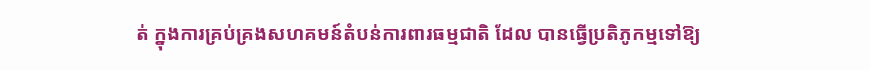ត់ ក្នុងការគ្រប់គ្រងសហគមន៍តំបន់ការពារធម្មជាតិ ដែល បានធ្វើប្រតិភូកម្មទៅឱ្យ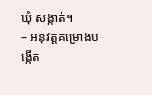ឃុំ សង្កាត់។
– អនុវត្តគម្រោងបង្កើត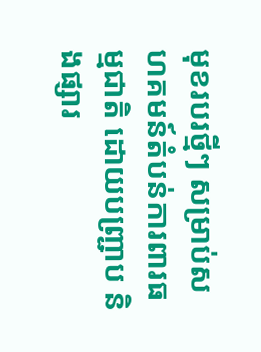មុខរបរថ្មីៗ សម្រាប់សហគមន៍តំបន់ការពារធម្មជាតិ ដោយបញ្រ្ជាប និងផ្សារ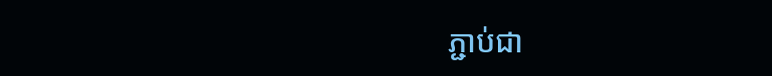ភ្ជាប់ជា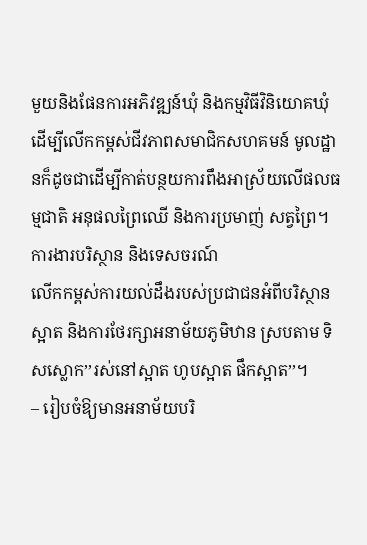មួយនិងផែនការអភិវឌ្ឍន៍ឃុំ និងកម្មវិធីវិនិយោគឃុំ ដើម្បីលើកកម្ពស់ជីវភាពសមាជិកសហគមន៍ មូលដ្ឋានក៏ដូចជាដើម្បីកាត់បន្ថយការពឹងអាស្រ័យលើផលធម្មជាតិ អនុផលព្រៃឈើ និងការប្រមាញ់ សត្វព្រៃ។
ការងារបរិស្ថាន និងទេសចរណ៍
លើកកម្ពស់ការយល់ដឹងរបស់ប្រជាជនអំពីបរិស្ថានស្អាត និងការថែរក្សាអនាម័យភូមិឋាន ស្របតាម ទិសស្លោក’’រស់នៅស្អាត ហូបស្អាត ផឹកស្អាត’’។
– រៀបចំឱ្យមានអនាម័យបរិ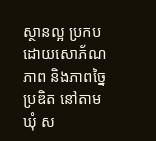ស្ថានល្អ ប្រកបដោយសោភ័ណភាព និងភាពច្នៃប្រឌិត នៅតាមឃុំ ស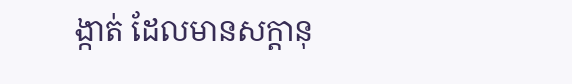ង្កាត់ ដែលមានសក្តានុ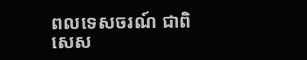ពលទេសចរណ៍ ជាពិសេស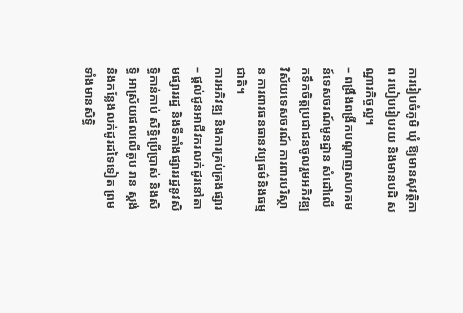ការរៀបចំភូមិ ឃុំ ឱ្យមានសុវត្ថិភាព របៀបរៀបរយ និងមានបដិ សណ្ឋារកិច្ចល្អ។
– ពង្រឹងពង្រីកបណ្តាញសហគមន៍ទេសចរណ៍មូនដ្ឋាន សំដៅលើកទឹកចិត្តប្រជាជនចូលរួមអភិវឌ្ឍ វិស័យទេសចរណ៍ ការពារបរិស្ថាន ការពារធនធានវប្បធម៌និងធម្មជាតិ។
ការអភិវឌ្ឍ និងការគ្រប់គ្រងផ្សារ
– ផ្តល់ជូនអាជីវករលក់ដូរនៅតាមផ្សាររដ្ឋ និងទីតាំងផ្សាររដ្ឋនូវសិទ្ធិកាន់កាប់ សិទ្ធិប្រើប្រាស់ និងសិទ្ធិ អាស្រ័យផលលើតូប រាន ស្តង់ និងកន្លែងលក់ដូរដទៃទៀត ព្រមទាំងមានសិទ្ធិ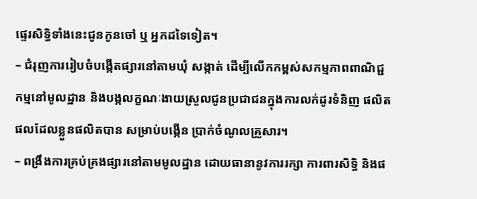ផ្ទេរសិទ្ធិទាំងនេះជូនកូនចៅ ឬ អ្នកដទៃទៀត។
– ជំរុញការរៀបចំបង្កើតផ្សារនៅតាមឃុំ សង្កាត់ ដើម្បីលើកកម្ពស់សកម្មភាពពាណិជ្ជកម្មនៅមូលដ្ឋាន និងបង្កលក្ខណៈងាយស្រួលជូនប្រជាជនក្នុងការលក់ដូរទំនិញ ផលិតផលដែលខ្លួនផលិតបាន សម្រាប់បង្កើន ប្រាក់ចំណូលគ្រួសារ។
– ពង្រឹងការគ្រប់គ្រងផ្សារនៅតាមមូលដ្ឋាន ដោយធានានូវការរក្សា ការពារសិទ្ធិ និងផ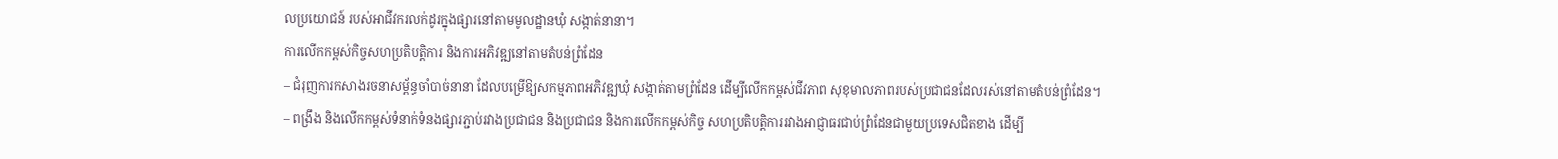លប្រយោជន៍ របស់អាជីវករលក់ដូរក្នុងផ្សារនៅតាមមូលដ្ឋានឃុំ សង្កាត់នានា។
ការលើកកម្ពស់កិច្ចសហប្រតិបត្តិការ និងការអភិវឌ្ឍនៅតាមតំបន់ព្រំដែន
– ជំរុញការកសាងរចនាសម្ព័ន្ធចាំបាច់នានា ដែលបម្រើឱ្យសកម្មភាពអភិវឌ្ឍឃុំ សង្កាត់តាមព្រំដែន ដើម្បីលើកកម្ពស់ជីវភាព សុខុមាលភាពរបស់ប្រជាជនដែលរស់នៅតាមតំបន់ព្រំដែន។
– ពង្រឹង និងលើកកម្ពស់ទំនាក់ទំនងផ្សារភ្ជាប់រវាងប្រជាជន និងប្រជាជន និងការលើកកម្ពស់កិច្ច សហប្រតិបត្តិការរវាងអាជ្ញាធរជាប់ព្រំដែនជាមួយប្រទេសជិតខាង ដើម្បី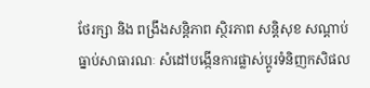ថែរក្សា និង ពង្រឹងសន្តិភាព ស្ថិរភាព សន្តិសុខ សណ្តាប់ធ្នាប់សាធារណៈ សំដៅបង្កើនការផ្លាស់ប្តូរទំនិញកសិផល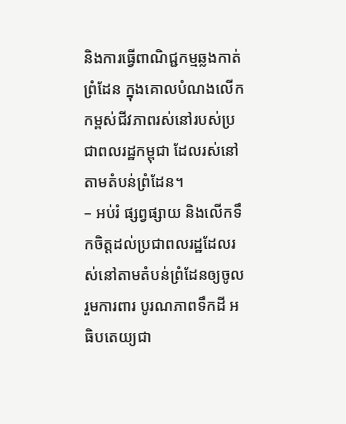និងការធ្វើពាណិជ្ជកម្មឆ្លងកាត់ ព្រំដែន ក្នុងគោលបំណងលើកកម្ពស់ជីវភាពរស់នៅរបស់ប្រជាពលរដ្ឋកម្ពុជា ដែលរស់នៅតាមតំបន់ព្រំដែន។
– អប់រំ ផ្សព្វផ្សាយ និងលើកទឹកចិត្តដល់ប្រជាពលរដ្ឋដែលរស់នៅតាមតំបន់ព្រំដែនឲ្យចូលរួមការពារ បូរណភាពទឹកដី អធិបតេយ្យជា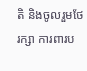តិ និងចូលរួមថែរក្សា ការពារប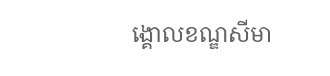ង្គោលខណ្ឌសីមា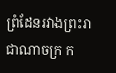ព្រំដែនរវាងព្រះរាជាណាចក្រ ក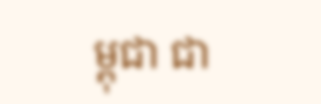ម្ពុជា ជា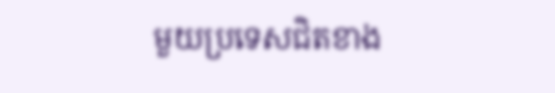មួយប្រទេសជិតខាង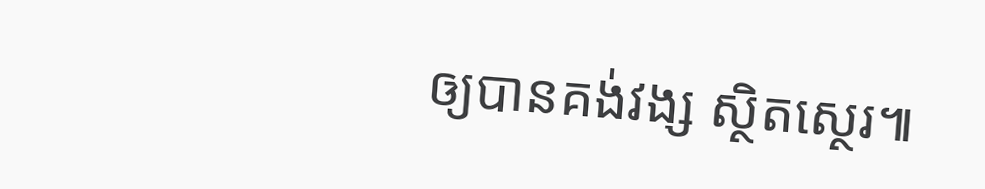ឲ្យបានគង់វង្ស ស្ថិតស្ថេរ៕